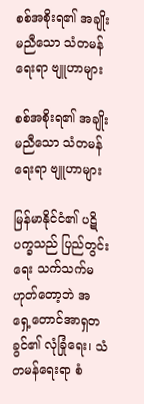စစ်အစိုးရ၏ အချိုးမညီသော သံတမန်ရေးရာ ဗျူဟာများ

စစ်အစိုးရ၏ အချိုးမညီသော သံတမန်ရေးရာ ဗျူဟာများ

မြန်မာနိုင်ငံ၏ ပဋိပက္ခသည် ပြည်တွင်းရေး သက်သက်မဟုတ်တော့ဘဲ အရှေ့တောင်အာရှတခွင်၏ လုံခြုံရေး၊ သံတမန်ရေးရာ စံ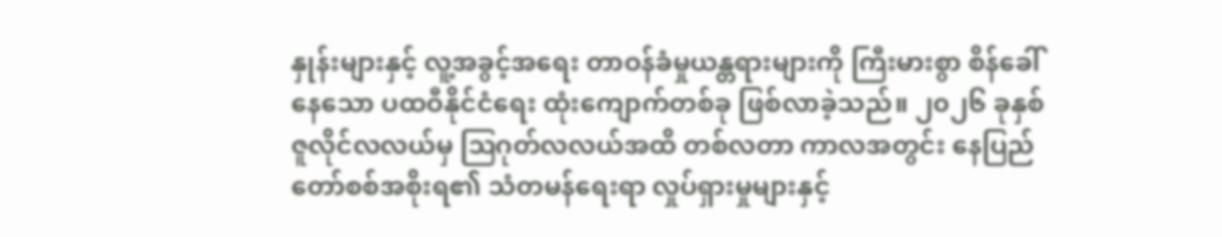နှုန်းများနှင့် လူ့အခွင့်အရေး တာဝန်ခံမှုယန္တရားများကို ကြီးမားစွာ စိန်ခေါ်နေသော ပထဝီနိုင်ငံရေး ထုံးကျောက်တစ်ခု ဖြစ်လာခဲ့သည်။ ၂၀၂၆ ခုနှစ် ဇူလိုင်လလယ်မှ ဩဂုတ်လလယ်အထိ တစ်လတာ ကာလအတွင်း နေပြည်တော်စစ်အစိုးရ၏ သံတမန်ရေးရာ လှုပ်ရှားမှုများနှင့်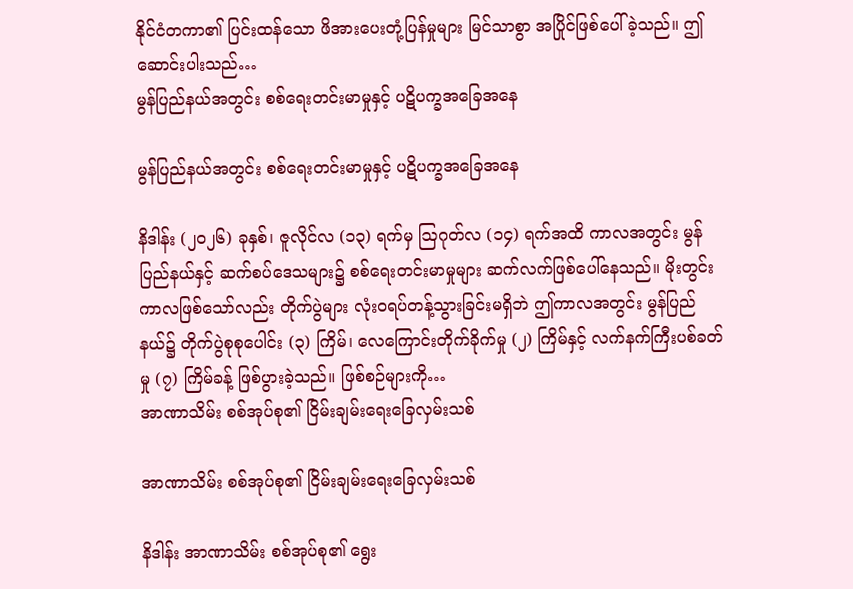နိုင်ငံတကာ၏ ပြင်းထန်သော ဖိအားပေးတုံ့ပြန်မှုများ မြင်သာစွာ အပြိုင်ဖြစ်ပေါ်ခဲ့သည်။ ဤဆောင်းပါးသည်…
မွန်ပြည်နယ်အတွင်း စစ်ရေးတင်းမာမှုနှင့် ပဋိပက္ခအခြေအနေ

မွန်ပြည်နယ်အတွင်း စစ်ရေးတင်းမာမှုနှင့် ပဋိပက္ခအခြေအနေ

နိဒါန်း (၂၀၂၆) ခုနှစ်၊ ဇူလိုင်လ (၁၃) ရက်မှ ဩဂုတ်လ (၁၄) ရက်အထိ ကာလအတွင်း မွန်ပြည်နယ်နှင့် ဆက်စပ်ဒေသများ၌ စစ်ရေးတင်းမာမှုများ ဆက်လက်ဖြစ်ပေါ်နေသည်။ မိုးတွင်းကာလဖြစ်သော်လည်း တိုက်ပွဲများ လုံးဝရပ်တန့်သွားခြင်းမရှိဘဲ ဤကာလအတွင်း မွန်ပြည်နယ်၌ တိုက်ပွဲစုစုပေါင်း (၃) ကြိမ်၊ လေကြောင်းတိုက်ခိုက်မှု (၂) ကြိမ်နှင့် လက်နက်ကြီးပစ်ခတ်မှု (၇) ကြိမ်ခန့် ဖြစ်ပွားခဲ့သည်။ ဖြစ်စဉ်များကို…
အာဏာသိမ်း စစ်အုပ်စု၏ ငြိမ်းချမ်းရေးခြေလှမ်းသစ်

အာဏာသိမ်း စစ်အုပ်စု၏ ငြိမ်းချမ်းရေးခြေလှမ်းသစ်

နိဒါန်း အာဏာသိမ်း စစ်အုပ်စု၏ ရွေး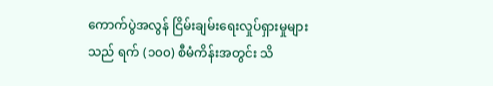ကောက်ပွဲအလွန် ငြိမ်းချမ်းရေးလှုပ်ရှားမှုများသည် ရက် (၁၀၀) စီမံကိန်းအတွင်း သိ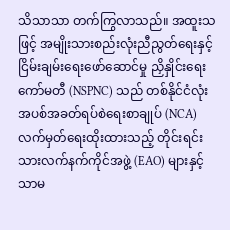သိသာသာ တက်ကြွလာသည်။ အထူးသဖြင့် အမျိုးသားစည်းလုံးညီညွတ်ရေးနှင့် ငြိမ်းချမ်းရေးဖော်ဆောင်မှု ညှိနှိုင်းရေးကော်မတီ (NSPNC) သည် တစ်နိုင်ငံလုံး အပစ်အခတ်ရပ်စဲရေးစာချုပ် (NCA) လက်မှတ်ရေးထိုးထားသည့် တိုင်းရင်းသားလက်နက်ကိုင်အဖွဲ့ (EAO) များနှင့်သာမ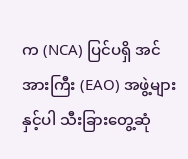က (NCA) ပြင်ပရှိ အင်အားကြီး (EAO) အဖွဲ့များနှင့်ပါ သီးခြားတွေ့ဆုံ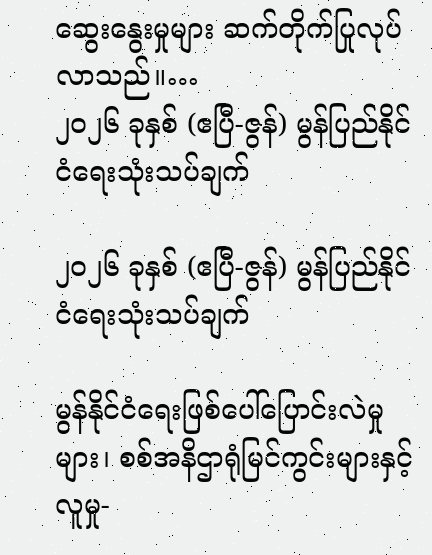ဆွေးနွေးမှုများ ဆက်တိုက်ပြုလုပ်လာသည်။…
၂၀၂၆ ခုနှစ် (ဧပြီ-ဇွန်) မွန်ပြည်နိုင်ငံရေးသုံးသပ်ချက်

၂၀၂၆ ခုနှစ် (ဧပြီ-ဇွန်) မွန်ပြည်နိုင်ငံရေးသုံးသပ်ချက်

မွန်နိုင်ငံရေးဖြစ်ပေါ်ပြောင်းလဲမှုများ၊ စစ်အနိဌာရုံမြင်ကွင်းများနှင့် လူမှု-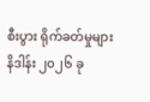စီးပွား ရိုက်ခတ်မှုများ   နိဒါန်း ၂၀၂၆ ခု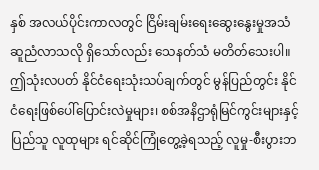နှစ် အလယ်ပိုင်းကာလတွင် ငြိမ်းချမ်းရေးဆွေးနွေးမှုအသံ ဆူညံလာသလို ရှိသော်လည်း သေနတ်သံ မတိတ်သေးပါ။ ဤသုံးလပတ် နိုင်ငံရေးသုံးသပ်ချက်တွင် မွန်ပြည်တွင်း နိုင်ငံရေးဖြစ်ပေါ်ပြောင်းလဲမှုများ၊ စစ်အနိဌာရုံမြင်ကွင်းများနှင့် ပြည်သူ လူထုများ ရင်ဆိုင်ကြုံတွေ့ခဲ့ရသည့် လူမှု-စီးပွားဘ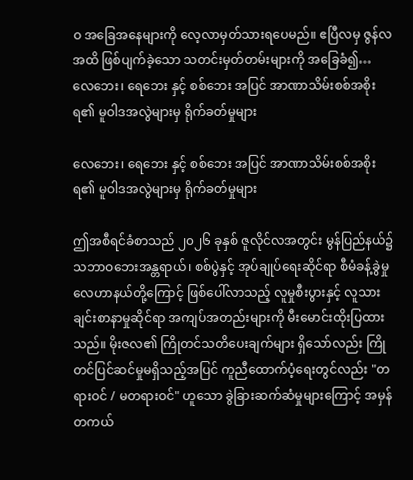ဝ အခြေအနေများကို လေ့လာမှတ်သားရပေမည်။ ဧပြီလမှ ဇွန်လအထိ ဖြစ်ပျက်ခဲ့သော သတင်းမှတ်တမ်းများကို အခြေခံ၍…
လေဘေး၊ ရေဘေး နှင့် စစ်ဘေး အပြင် အာဏာသိမ်းစစ်အစိုးရ၏ မူဝါဒအလွဲများမှ ရိုက်ခတ်မှုများ

လေဘေး၊ ရေဘေး နှင့် စစ်ဘေး အပြင် အာဏာသိမ်းစစ်အစိုးရ၏ မူဝါဒအလွဲများမှ ရိုက်ခတ်မှုများ

ဤအစီရင်ခံစာသည် ၂၀၂၆ ခုနှစ် ဇူလိုင်လအတွင်း မွန်ပြည်နယ်၌ သဘာဝဘေးအန္တရာယ်၊ စစ်ပွဲနှင့် အုပ်ချုပ်ရေးဆိုင်ရာ စီမံခန့်ခွဲမှု လေဟာနယ်တို့ကြောင့် ဖြစ်ပေါ်လာသည့် လူမှုစီးပွားနှင့် လူသားချင်းစာနာမှုဆိုင်ရာ အကျပ်အတည်းများကို မီးမောင်းထိုးပြထားသည်။ မိုးဇလ၏ ကြိုတင်သတိပေးချက်များ ရှိသော်လည်း ကြိုတင်ပြင်ဆင်မှုမရှိသည့်အပြင် ကူညီထောက်ပံ့ရေးတွင်လည်း "တရားဝင် / မတရားဝင်" ဟူသော ခွဲခြားဆက်ဆံမှုများကြောင့် အမှန်တကယ်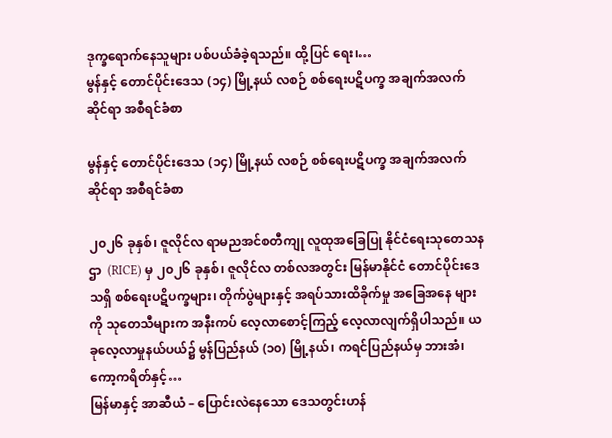ဒုက္ခရောက်နေသူများ ပစ်ပယ်ခံခဲ့ရသည်။ ထို့ပြင် ရေး၊…
မွန်နှင့် တောင်ပိုင်းဒေသ (၁၄) မြို့နယ် လစဉ် စစ်ရေးပဋိပက္ခ အချက်အလက် ဆိုင်ရာ အစီရင်ခံစာ

မွန်နှင့် တောင်ပိုင်းဒေသ (၁၄) မြို့နယ် လစဉ် စစ်ရေးပဋိပက္ခ အချက်အလက် ဆိုင်ရာ အစီရင်ခံစာ

၂၀၂၆ ခုနှစ်၊ ဇူလိုင်လ ရာမညအင်စတီကျု လူထုအခြေပြု နိုင်ငံရေးသုတေသနဌာ  (RICE) မှ ၂၀၂၆ ခုနှစ်၊ ဇူလိုင်လ တစ်လအတွင်း မြန်မာနိုင်ငံ တောင်ပိုင်းဒေသရှိ စစ်ရေးပဋိပက္ခများ၊ တိုက်ပွဲများနှင့် အရပ်သားထိခိုက်မှု အခြေအနေ များကို သုတေသီများက အနီးကပ် လေ့လာစောင့်ကြည့် လေ့လာလျက်ရှိပါသည်။ ယခုလေ့လာမှုနယ်ပယ်၌ မွန်ပြည်နယ် (၁၀) မြို့နယ်၊ ကရင်ပြည်နယ်မှ ဘားအံ၊ ကော့ကရိတ်နှင့်…
မြန်မာနှင့် အာဆီယံ – ပြောင်းလဲနေသော ဒေသတွင်းဟန်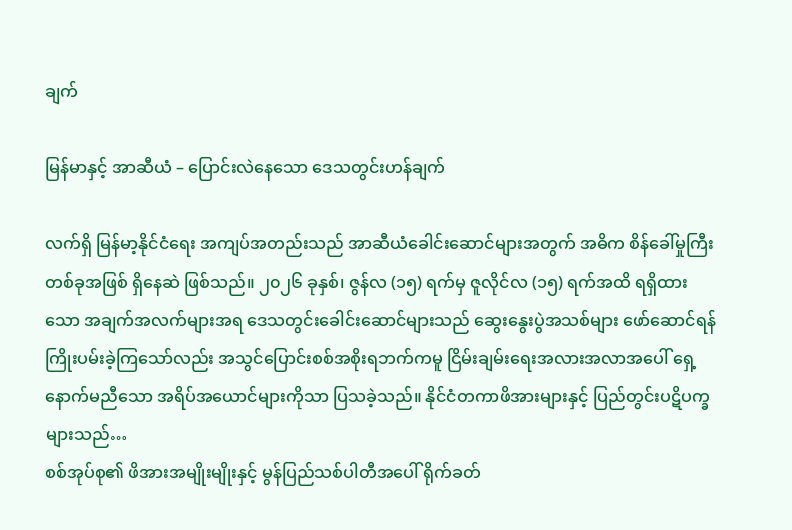ချက်

မြန်မာနှင့် အာဆီယံ – ပြောင်းလဲနေသော ဒေသတွင်းဟန်ချက်

လက်ရှိ မြန်မာ့နိုင်ငံရေး အကျပ်အတည်းသည် အာဆီယံခေါင်းဆောင်များအတွက် အဓိက စိန်ခေါ်မှုကြီး တစ်ခုအဖြစ် ရှိနေဆဲ ဖြစ်သည်။ ၂၀၂၆ ခုနှစ်၊ ဇွန်လ (၁၅) ရက်မှ ဇူလိုင်လ (၁၅) ရက်အထိ ရရှိထားသော အချက်အလက်များအရ ဒေသတွင်းခေါင်းဆောင်များသည် ဆွေးနွေးပွဲအသစ်များ ဖော်ဆောင်ရန် ကြိုးပမ်းခဲ့ကြသော်လည်း အသွင်ပြောင်းစစ်အစိုးရဘက်ကမူ ငြိမ်းချမ်းရေးအလားအလာအပေါ် ရှေ့နောက်မညီသော အရိပ်အယောင်များကိုသာ ပြသခဲ့သည်။ နိုင်ငံတကာဖိအားများနှင့် ပြည်တွင်းပဋိပက္ခများသည်…
စစ်အုပ်စု၏ ဖိအားအမျိုးမျိုးနှင့် မွန်ပြည်သစ်ပါတီအပေါ် ရိုက်ခတ်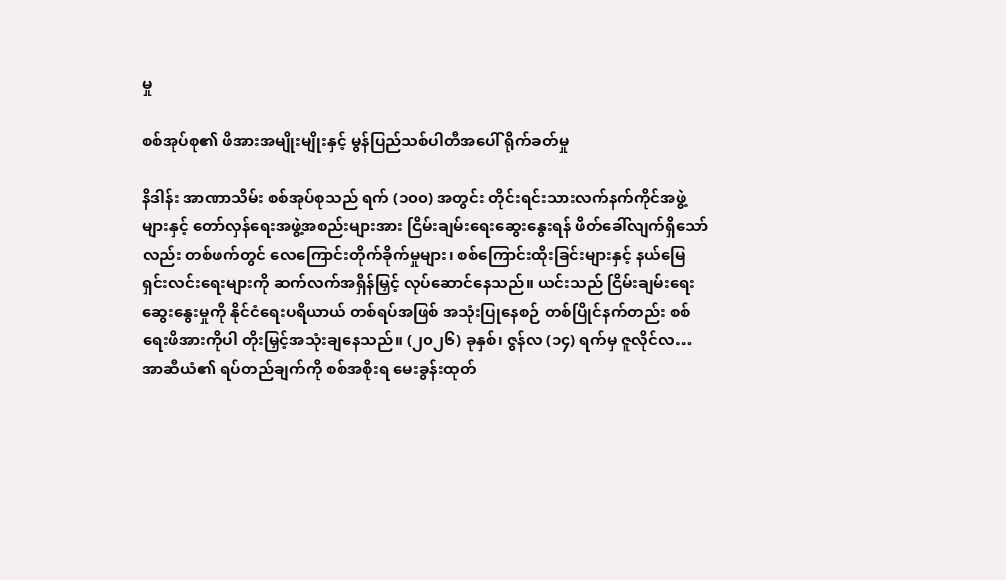မှု

စစ်အုပ်စု၏ ဖိအားအမျိုးမျိုးနှင့် မွန်ပြည်သစ်ပါတီအပေါ် ရိုက်ခတ်မှု

နိဒါန်း အာဏာသိမ်း စစ်အုပ်စုသည် ရက် (၁၀၀) အတွင်း တိုင်းရင်းသားလက်နက်ကိုင်အဖွဲ့များနှင့် တော်လှန်ရေးအဖွဲ့အစည်းများအား ငြိမ်းချမ်းရေးဆွေးနွေးရန် ဖိတ်ခေါ်လျက်ရှိသော်လည်း တစ်ဖက်တွင် လေကြောင်းတိုက်ခိုက်မှုများ၊ စစ်ကြောင်းထိုးခြင်းများနှင့် နယ်မြေရှင်းလင်းရေးများကို ဆက်လက်အရှိန်မြှင့် လုပ်ဆောင်နေသည်။ ယင်းသည် ငြိမ်းချမ်းရေးဆွေးနွေးမှုကို နိုင်ငံရေးပရိယာယ် တစ်ရပ်အဖြစ် အသုံးပြုနေစဉ် တစ်ပြိုင်နက်တည်း စစ်ရေးဖိအားကိုပါ တိုးမြှင့်အသုံးချနေသည်။ (၂၀၂၆) ခုနှစ်၊ ဇွန်လ (၁၄) ရက်မှ ဇူလိုင်လ…
အာဆီယံ၏ ရပ်တည်ချက်ကို စစ်အစိုးရ မေးခွန်းထုတ်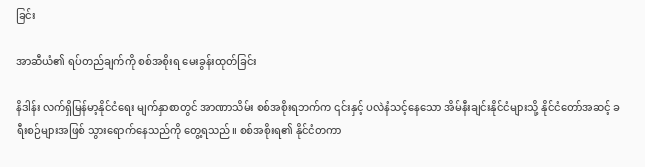ခြင်း

အာဆီယံ၏ ရပ်တည်ချက်ကို စစ်အစိုးရ မေးခွန်းထုတ်ခြင်း

နိဒါန်း လက်ရှိမြန်မာ့နိုင်ငံရေး မျက်နှာစာတွင် အာဏာသိမ်း စစ်အစိုးရဘက်က ၎င်းနှင့် ပလဲနံသင့်နေသော အိမ်နီးချင်းနိုင်ငံများသို့ နိုင်ငံတော်အဆင့် ခရီးစဉ်များအဖြစ် သွားရောက်နေသည်ကို တွေ့ရသည်။ စစ်အစိုးရ၏ နိုင်ငံတကာ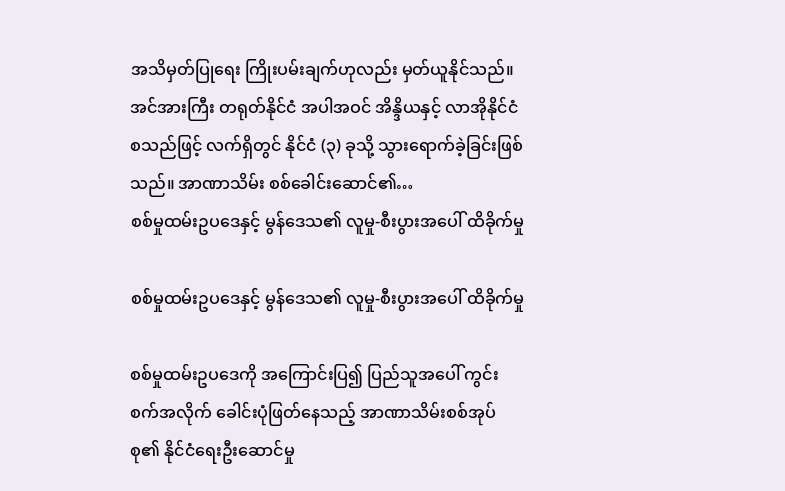အသိမှတ်ပြုရေး ကြိုးပမ်းချက်ဟုလည်း မှတ်ယူနိုင်သည်။ အင်အားကြီး တရုတ်နိုင်ငံ အပါအဝင် အိန္ဒိယနှင့် လာအိုနိုင်ငံ စသည်ဖြင့် လက်ရှိတွင် နိုင်ငံ (၃) ခုသို့ သွားရောက်ခဲ့ခြင်းဖြစ်သည်။ အာဏာသိမ်း စစ်ခေါင်းဆောင်၏…
စစ်မှုထမ်းဥပဒေနှင့် မွန်‌ဒေသ၏ လူမှု-စီးပွားအပေါ် ထိခိုက်မှု

စစ်မှုထမ်းဥပဒေနှင့် မွန်‌ဒေသ၏ လူမှု-စီးပွားအပေါ် ထိခိုက်မှု

စစ်မှုထမ်းဥပဒေကို အကြောင်းပြ၍ ပြည်သူအပေါ် ကွင်းစက်အလိုက် ခေါင်းပုံဖြတ်နေသည့် အာဏာသိမ်းစစ်အုပ်စု၏ နိုင်ငံရေးဦးဆောင်မှု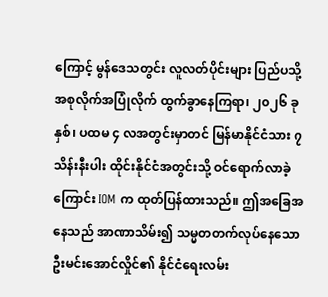ကြောင့် မွန်ဒေသတွင်း လူလတ်ပိုင်းများ ပြည်ပသို့ အစုလိုက်အပြုံလိုက် ထွက်ခွာနေကြရာ၊ ၂၀၂၆ ခုနှစ်၊ ပထမ ၄ လအတွင်းမှာတင် မြန်မာနိုင်ငံသား ၇ သိန်းနီးပါး ထိုင်းနိုင်ငံအတွင်းသို့ ဝင်ရောက်လာခဲ့ကြောင်း IOM က ထုတ်ပြန်ထားသည်။ ဤအခြေအနေသည် အာဏာသိမ်း၍ သမ္မတတက်လုပ်နေသော ဦးမင်းအောင်လှိုင်၏ နိုင်ငံရေးလမ်း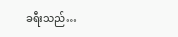ခရီးသည်…